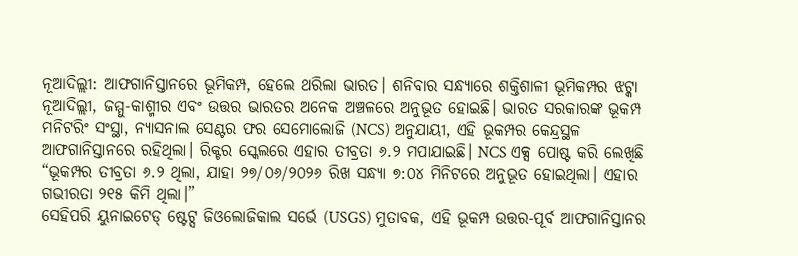ନୂଆଦିଲ୍ଲୀ: ଆଫଗାନିସ୍ତାନରେ ଭୂମିକମ୍ପ, ହେଲେ ଥରିଲା ଭାରତ। ଶନିବାର ସନ୍ଧ୍ୟାରେ ଶକ୍ତିଶାଳୀ ଭୂମିକମ୍ପର ଝଟ୍କା ନୂଆଦିଲ୍ଲୀ, ଜମ୍ମୁ-କାଶ୍ମୀର ଏବଂ ଉତ୍ତର ଭାରତର ଅନେକ ଅଞ୍ଚଳରେ ଅନୁଭୂତ ହୋଇଛି। ଭାରତ ସରକାରଙ୍କ ଭୂକମ୍ପ ମନିଟରିଂ ସଂସ୍ଥା, ନ୍ୟାସନାଲ ସେଣ୍ଟର ଫର ସେମୋଲୋଜି (NCS) ଅନୁଯାୟୀ, ଏହି ଭୂକମ୍ପର କେନ୍ଦ୍ରସ୍ଥଳ ଆଫଗାନିସ୍ତାନରେ ରହିଥିଲା। ରିକ୍ଟର ସ୍କେଲରେ ଏହାର ତୀବ୍ରତା ୬.୨ ମପାଯାଇଛି। NCS ଏକ୍ସ ପୋଷ୍ଟ କରି ଲେଖିଛି “ଭୂକମ୍ପର ତୀବ୍ରତା ୬.୨ ଥିଲା, ଯାହା ୨୭/୦୬/୨୦୨୬ ରିଖ ସନ୍ଧ୍ୟା ୭:୦୪ ମିନିଟରେ ଅନୁଭୂତ ହୋଇଥିଲା। ଏହାର ଗଭୀରତା ୨୧୫ କିମି ଥିଲା।”
ସେହିପରି ୟୁନାଇଟେଡ୍ ଷ୍ଟେଟ୍ସ ଜିଓଲୋଜିକାଲ ସର୍ଭେ (USGS) ମୁତାବକ, ଏହି ଭୂକମ୍ପ ଉତ୍ତର-ପୂର୍ବ ଆଫଗାନିସ୍ତାନର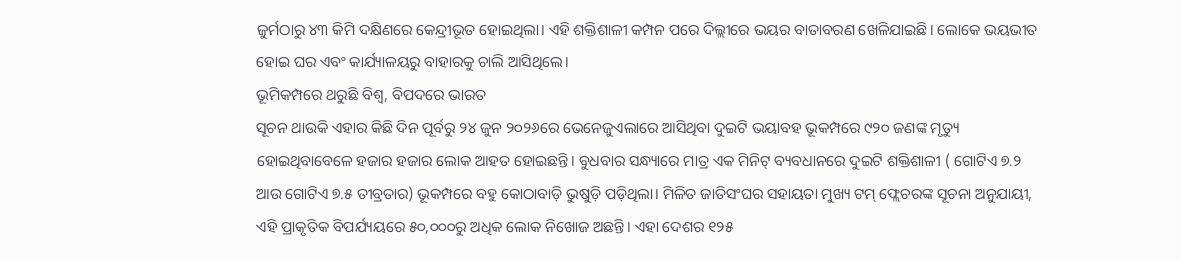ଜୁର୍ମଠାରୁ ୪୩ କିମି ଦକ୍ଷିଣରେ କେନ୍ଦ୍ରୀଭୂତ ହୋଇଥିଲା। ଏହି ଶକ୍ତିଶାଳୀ କମ୍ପନ ପରେ ଦିଲ୍ଲୀରେ ଭୟର ବାତାବରଣ ଖେଳିଯାଇଛି। ଲୋକେ ଭୟଭୀତ ହୋଇ ଘର ଏବଂ କାର୍ଯ୍ୟାଳୟରୁ ବାହାରକୁ ଚାଲି ଆସିଥିଲେ।
ଭୂମିକମ୍ପରେ ଥରୁଛି ବିଶ୍ୱ, ବିପଦରେ ଭାରତ
ସୂଚନ ଥାଉକି ଏହାର କିଛି ଦିନ ପୂର୍ବରୁ ୨୪ ଜୁନ ୨୦୨୬ରେ ଭେନେଜୁଏଲାରେ ଆସିଥିବା ଦୁଇଟି ଭୟାବହ ଭୂକମ୍ପରେ ୯୨୦ ଜଣଙ୍କ ମୃତ୍ୟୁ ହୋଇଥିବାବେଳେ ହଜାର ହଜାର ଲୋକ ଆହତ ହୋଇଛନ୍ତି। ବୁଧବାର ସନ୍ଧ୍ୟାରେ ମାତ୍ର ଏକ ମିନିଟ୍ ବ୍ୟବଧାନରେ ଦୁଇଟି ଶକ୍ତିଶାଳୀ ( ଗୋଟିଏ ୭.୨ ଆଉ ଗୋଟିଏ ୭.୫ ତୀବ୍ରତାର) ଭୂକମ୍ପରେ ବହୁ କୋଠାବାଡ଼ି ଭୁଷୁଡ଼ି ପଡ଼ିଥିଲା। ମିଳିତ ଜାତିସଂଘର ସହାୟତା ମୁଖ୍ୟ ଟମ୍ ଫ୍ଲେଚରଙ୍କ ସୂଚନା ଅନୁଯାୟୀ, ଏହି ପ୍ରାକୃତିକ ବିପର୍ଯ୍ୟୟରେ ୫୦,୦୦୦ରୁ ଅଧିକ ଲୋକ ନିଖୋଜ ଅଛନ୍ତି। ଏହା ଦେଶର ୧୨୫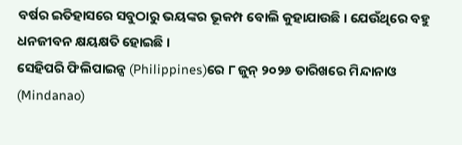ବର୍ଷର ଇତିହାସରେ ସବୁଠାରୁ ଭୟଙ୍କର ଭୂକମ୍ପ ବୋଲି କୁହାଯାଉଛି। ଯେଉଁଥିରେ ବହୁ ଧନଜୀବନ କ୍ଷୟକ୍ଷତି ହୋଇଛି।
ସେହିପରି ଫିଲିପାଇନ୍ସ (Philippines)ରେ ୮ ଜୁନ୍ ୨୦୨୬ ତାରିଖରେ ମିନ୍ଦାନାଓ (Mindanao)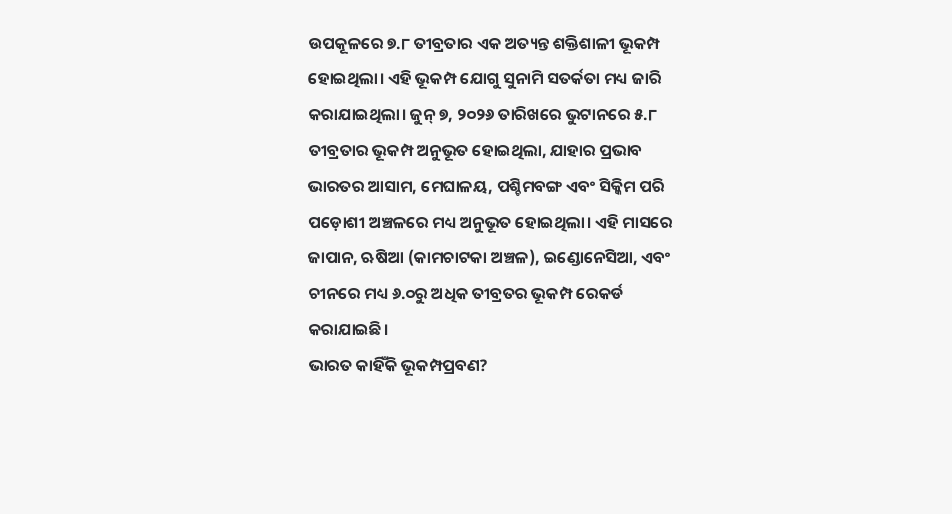ଉପକୂଳରେ ୭.୮ ତୀବ୍ରତାର ଏକ ଅତ୍ୟନ୍ତ ଶକ୍ତିଶାଳୀ ଭୂକମ୍ପ ହୋଇଥିଲା। ଏହି ଭୂକମ୍ପ ଯୋଗୁ ସୁନାମି ସତର୍କତା ମଧ୍ୟ ଜାରି କରାଯାଇଥିଲା। ଜୁନ୍ ୭, ୨୦୨୬ ତାରିଖରେ ଭୁଟାନରେ ୫.୮ ତୀବ୍ରତାର ଭୂକମ୍ପ ଅନୁଭୂତ ହୋଇଥିଲା, ଯାହାର ପ୍ରଭାବ ଭାରତର ଆସାମ, ମେଘାଳୟ, ପଶ୍ଚିମବଙ୍ଗ ଏବଂ ସିକ୍କିମ ପରି ପଡ଼ୋଶୀ ଅଞ୍ଚଳରେ ମଧ୍ୟ ଅନୁଭୂତ ହୋଇଥିଲା। ଏହି ମାସରେ ଜାପାନ, ଋଷିଆ (କାମଚାଟକା ଅଞ୍ଚଳ), ଇଣ୍ଡୋନେସିଆ, ଏବଂ ଚୀନରେ ମଧ୍ୟ ୬.୦ରୁ ଅଧିକ ତୀବ୍ରତର ଭୂକମ୍ପ ରେକର୍ଡ କରାଯାଇଛି।
ଭାରତ କାହିଁକି ଭୂକମ୍ପପ୍ରବଣ?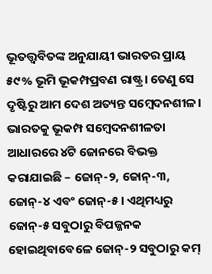ଭୂତତ୍ତ୍ୱବିତଙ୍କ ଅନୁଯାୟୀ ଭାରତର ପ୍ରାୟ ୫୯% ଭୂମି ଭୂକମ୍ପପ୍ରବଣ ରାଷ୍ଟ୍ର। ତେଣୁ ସେ ଦୃଷ୍ଟିରୁ ଆମ ଦେଶ ଅତ୍ୟନ୍ତ ସମ୍ବେଦନଶୀଳ। ଭାରତକୁ ଭୂକମ୍ପ ସମ୍ବେଦନଶୀଳତା ଆଧାରରେ ୪ଟି ଜୋନରେ ବିଭକ୍ତ କରାଯାଇଛି – ଜୋନ୍-୨, ଜୋନ୍-୩, ଜୋନ୍-୪ ଏବଂ ଜୋନ୍-୫। ଏଥିମଧ୍ୟରୁ ଜୋନ୍-୫ ସବୁଠାରୁ ବିପଜ୍ଜନକ ହୋଇଥିବାବେଳେ ଜୋନ୍-୨ ସବୁଠାରୁ କମ୍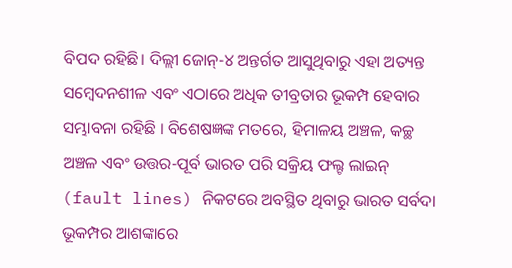ବିପଦ ରହିଛି। ଦିଲ୍ଲୀ ଜୋନ୍-୪ ଅନ୍ତର୍ଗତ ଆସୁଥିବାରୁ ଏହା ଅତ୍ୟନ୍ତ ସମ୍ବେଦନଶୀଳ ଏବଂ ଏଠାରେ ଅଧିକ ତୀବ୍ରତାର ଭୂକମ୍ପ ହେବାର ସମ୍ଭାବନା ରହିଛି । ବିଶେଷଜ୍ଞଙ୍କ ମତରେ, ହିମାଳୟ ଅଞ୍ଚଳ, କଚ୍ଛ ଅଞ୍ଚଳ ଏବଂ ଉତ୍ତର-ପୂର୍ବ ଭାରତ ପରି ସକ୍ରିୟ ଫଲ୍ଟ ଲାଇନ୍ (fault lines) ନିକଟରେ ଅବସ୍ଥିତ ଥିବାରୁ ଭାରତ ସର୍ବଦା ଭୂକମ୍ପର ଆଶଙ୍କାରେ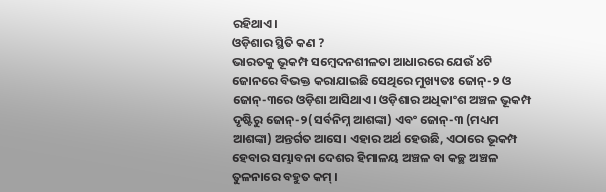ରହିଥାଏ।
ଓଡ଼ିଶାର ସ୍ଥିତି କଣ ?
ଭାରତକୁ ଭୂକମ୍ପ ସମ୍ବେଦନଶୀଳତା ଆଧାରରେ ଯେଉଁ ୪ଟି ଜୋନରେ ବିଭକ୍ତ କରାଯାଇଛି ସେଥିରେ ମୁଖ୍ୟତଃ ଜୋନ୍-୨ ଓ ଜୋନ୍-୩ରେ ଓଡ଼ିଶା ଆସିଥାଏ। ଓଡ଼ିଶାର ଅଧିକାଂଶ ଅଞ୍ଚଳ ଭୂକମ୍ପ ଦୃଷ୍ଟିରୁ ଜୋନ୍-୨(ସର୍ବନିମ୍ନ ଆଶଙ୍କା) ଏବଂ ଜୋନ୍-୩ (ମଧ୍ୟମ ଆଶଙ୍କା) ଅନ୍ତର୍ଗତ ଆସେ। ଏହାର ଅର୍ଥ ହେଉଛି, ଏଠାରେ ଭୂକମ୍ପ ହେବାର ସମ୍ଭାବନା ଦେଶର ହିମାଳୟ ଅଞ୍ଚଳ ବା କଚ୍ଛ ଅଞ୍ଚଳ ତୁଳନାରେ ବହୁତ କମ୍ ।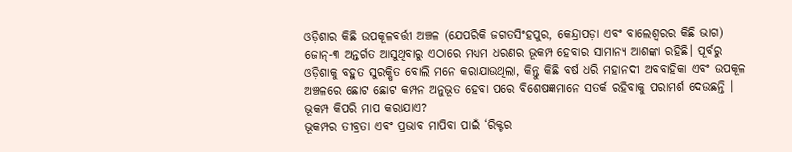ଓଡ଼ିଶାର କିଛି ଉପକୂଳବର୍ତ୍ତୀ ଅଞ୍ଚଳ (ଯେପରିକି ଜଗତସିଂହପୁର, କେନ୍ଦ୍ରାପଡ଼ା ଏବଂ ବାଲେଶ୍ୱରର କିଛି ଭାଗ) ଜୋନ୍-୩ ଅନ୍ତର୍ଗତ ଆସୁଥିବାରୁ ଏଠାରେ ମଧ୍ୟମ ଧରଣର ଭୂକମ୍ପ ହେବାର ସାମାନ୍ୟ ଆଶଙ୍କା ରହିଛି। ପୂର୍ବରୁ ଓଡ଼ିଶାକୁ ବହୁତ ସୁରକ୍ଷିତ ବୋଲି ମନେ କରାଯାଉଥିଲା, କିନ୍ତୁ କିଛି ବର୍ଷ ଧରି ମହାନଦୀ ଅବବାହିକା ଏବଂ ଉପକୂଳ ଅଞ୍ଚଳରେ ଛୋଟ ଛୋଟ କମ୍ପନ ଅନୁଭୂତ ହେବା ପରେ ବିଶେଷଜ୍ଞମାନେ ସତର୍କ ରହିବାକୁ ପରାମର୍ଶ ଦେଉଛନ୍ତି ।
ଭୂକମ୍ପ କିପରି ମାପ କରାଯାଏ?
ଭୂକମ୍ପର ତୀବ୍ରତା ଏବଂ ପ୍ରଭାବ ମାପିବା ପାଇଁ ‘ରିକ୍ଟର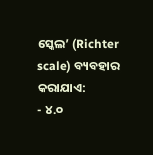ସ୍କେଲ’ (Richter scale) ବ୍ୟବହାର କରାଯାଏ:
- ୪.୦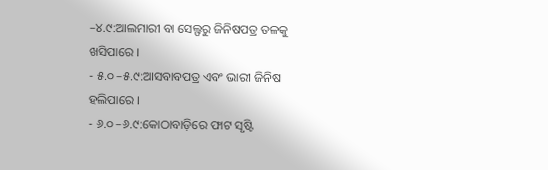–୪.୯:ଆଲମାରୀ ବା ସେଲ୍ଫରୁ ଜିନିଷପତ୍ର ତଳକୁ ଖସିପାରେ ।
- ୫.୦ –୫.୯:ଆସବାବପତ୍ର ଏବଂ ଭାରୀ ଜିନିଷ ହଲିପାରେ ।
- ୬.୦ –୬.୯:କୋଠାବାଡ଼ିରେ ଫାଟ ସୃଷ୍ଟି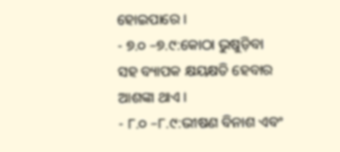ହୋଇପାରେ ।
- ୭.୦ –୭.୯:କୋଠା ଭୁଷୁଡ଼ିବା ସହ ବ୍ୟାପକ କ୍ଷୟକ୍ଷତି ହେବାର ଆଶଙ୍କା ଥାଏ ।
- ୮.୦ –୮.୯:ଭୀଷଣ ବିନାଶ ଏବଂ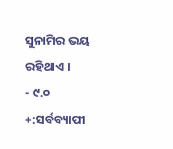ସୁନାମିର ଭୟ ରହିଥାଏ ।
- ୯.୦ +:ସର୍ବବ୍ୟାପୀ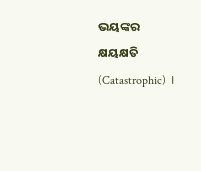ଭୟଙ୍କର କ୍ଷୟକ୍ଷତି (Catastrophic) ।